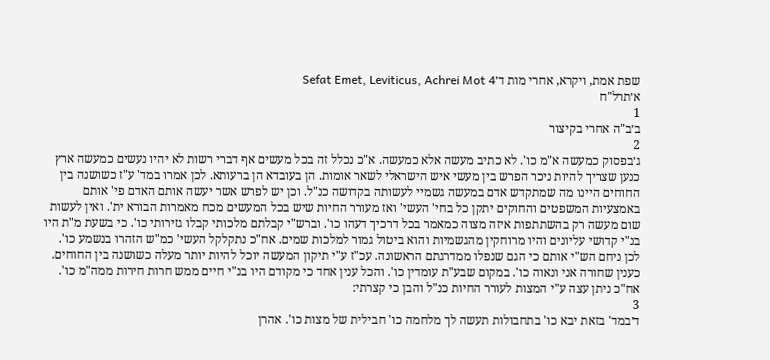שפת אמת, ויקרא, אחרי מות ד׳Sefat Emet, Leviticus, Achrei Mot 4
א׳תרל"ח
1
ב׳ב"ה אחרי בקיצור
2
ג׳בפסוק כמעשה א"מ כו'. לא כתיב מעשה אלא כמעשה. א"כ נכלל זה בכל מעשים אף דברי רשות לא יהיו נעשים כמעשה ארץ כנען שצריך להיות ניכר הפרש בין מעשי איש הישראלי לשאר אומות. הן בעובדא הן ברעותא. לכן אמרו במד' ע"ז כשושנה בין החוחים היינו מה שמתקדש אדם במעשה גשמיי לעשותה בקדושה כנ"ל. וכן יש לפרש אשר יעשה אותם האדם פי' אותם באמצעיות המשפטים והחוקים יתקן כל בחי' העשי' ואז מעורר החיות שיש בכל המעשים מכח מאמרות הבורא ית'. ואין לעשות שום מעשה רק בהשתתפות איזה מצוה כמאמר בכל דרכיך דעהו כו'. וברש"י קבלתם מלכותי קבלו גזירותי כו'. כי בשעת מ"ת היו בנ"י קדושי עליונים והיו מרוחקין מהגשמיות והוא ביטול גמור למלכות שמים. אח"כ נתקלקל העשי' כמ"ש הזהרו בנשמע כו'. לכן ניחם הש"י אותם כי הגם שנפלו ממדרגתם הראשונה. עכ"ז ע"י תיקון המעשה יוכל להיות יותר מעלה כשושנה בין החוחים. כענין שחורה אני ונאוה כו'. במקום שבע"ת עומדין כו'. והכל ענין אחד כי מקודם היו בנ"י חיים ממש חרות חירות ממה"מ כו'. אח"כ ניתן עצה ע"י המצות לעורר החיות כנ"ל והבן כי קצרתי:
3
ד׳במד' בזאת יבא כו' בתחבולות תעשה לך מלחמה כו' חבילית של מצות כו'. אהרן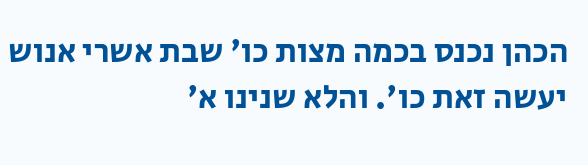הכהן נכנס בכמה מצות כו' שבת אשרי אנוש יעשה זאת כו'. והלא שנינו א'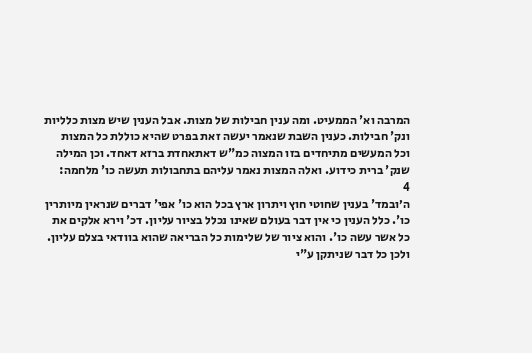המרבה וא' הממעיט. ומה ענין חבילות של מצות. אבל הענין שיש מצות כלליות ונק' חבילות. כענין השבת שנאמר יעשה זאת בפרט שהיא כוללת כל המצות וכל המעשים מתיחדים בזו המצוה כמ"ש דאתאחדת ברזא דאחד. וכן המילה שנק' ברית כידוע. ואלה המצות נאמר עליהם בתחבולות תעשה כו' מלחמה:
4
ה׳ובמד' בענין שחוטי חוץ ויתרון ארץ בכל הוא כו' אפי' דברים שנראין מיותרין כו'. כלל הענין כי אין דבר בעולם שאינו נכלל בציור עליון. דכ' וירא אלקים את כל אשר עשה כו'. והוא ציור של שלימות כל הבריאה שהוא בוודאי בצלם עליון. ולכן כל דבר שניתקן ע"י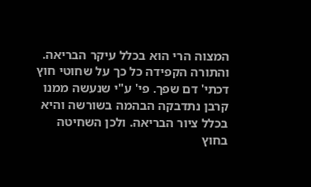המצוה הרי הוא בכלל עיקר הבריאה. והתורה הקפידה כל כך על שחוטי חוץ דכתי' דם שפך. פי' ע"י שנעשה ממנו קרבן נתדבקה הבהמה בשורשה והיא בכלל ציור הבריאה. ולכן השחיטה בחוץ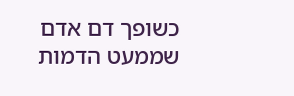כשופך דם אדם שממעט הדמות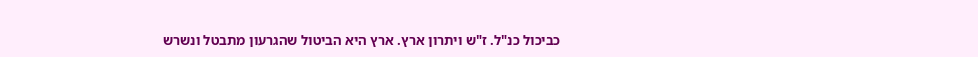כביכול כנ"ל. ז"ש ויתרון ארץ. ארץ היא הביטול שהגרעון מתבטל ונשרש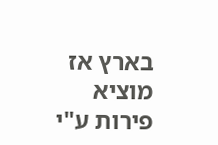בארץ אז מוציא פירות ע"י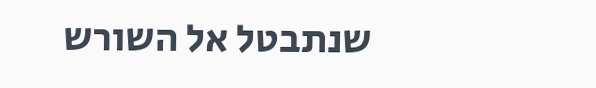שנתבטל אל השורש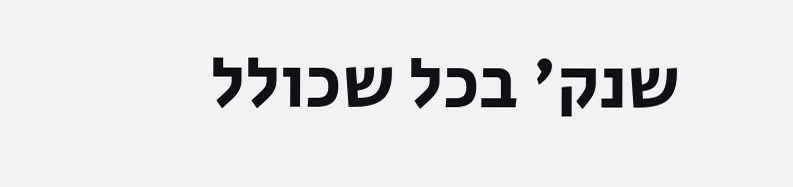שנק' בכל שכולל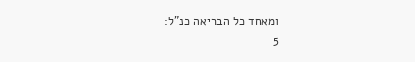ומאחד כל הבריאה כנ"ל:
5